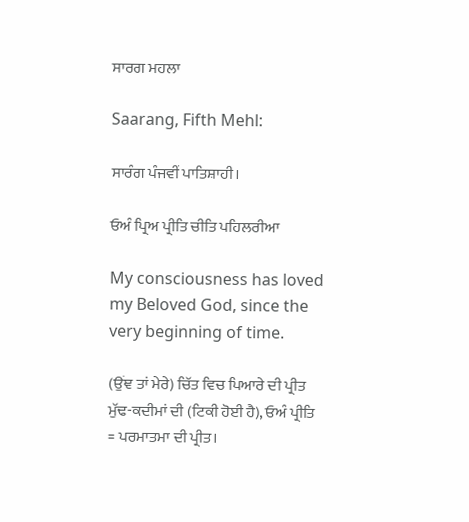ਸਾਰਗ ਮਹਲਾ

Saarang, Fifth Mehl:

ਸਾਰੰਗ ਪੰਜਵੀਂ ਪਾਤਿਸ਼ਾਹੀ।

ਓਅੰ ਪ੍ਰਿਅ ਪ੍ਰੀਤਿ ਚੀਤਿ ਪਹਿਲਰੀਆ

My consciousness has loved my Beloved God, since the very beginning of time.

(ਉਂਞ ਤਾਂ ਮੇਰੇ) ਚਿੱਤ ਵਿਚ ਪਿਆਰੇ ਦੀ ਪ੍ਰੀਤ ਮੁੱਢ-ਕਦੀਮਾਂ ਦੀ (ਟਿਕੀ ਹੋਈ ਹੈ), ਓਅੰ ਪ੍ਰੀਤਿ = ਪਰਮਾਤਮਾ ਦੀ ਪ੍ਰੀਤ।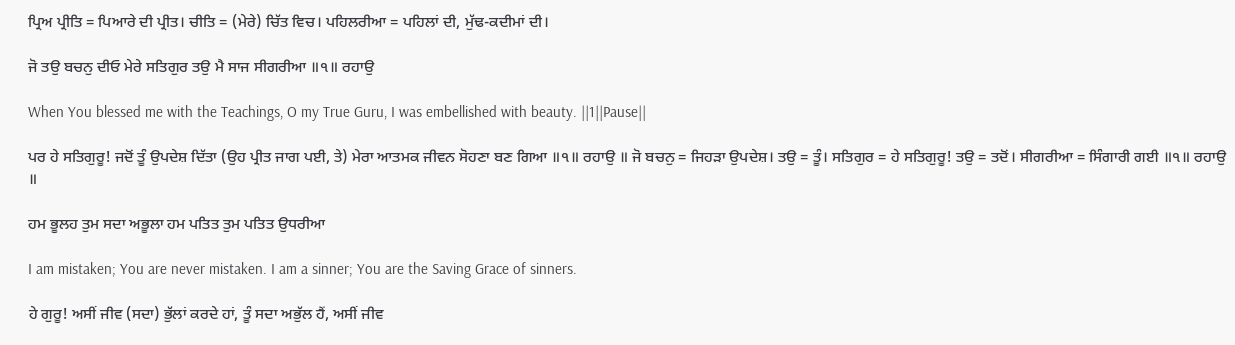ਪ੍ਰਿਅ ਪ੍ਰੀਤਿ = ਪਿਆਰੇ ਦੀ ਪ੍ਰੀਤ। ਚੀਤਿ = (ਮੇਰੇ) ਚਿੱਤ ਵਿਚ। ਪਹਿਲਰੀਆ = ਪਹਿਲਾਂ ਦੀ, ਮੁੱਢ-ਕਦੀਮਾਂ ਦੀ।

ਜੋ ਤਉ ਬਚਨੁ ਦੀਓ ਮੇਰੇ ਸਤਿਗੁਰ ਤਉ ਮੈ ਸਾਜ ਸੀਗਰੀਆ ॥੧॥ ਰਹਾਉ

When You blessed me with the Teachings, O my True Guru, I was embellished with beauty. ||1||Pause||

ਪਰ ਹੇ ਸਤਿਗੁਰੂ! ਜਦੋਂ ਤੂੰ ਉਪਦੇਸ਼ ਦਿੱਤਾ (ਉਹ ਪ੍ਰੀਤ ਜਾਗ ਪਈ, ਤੇ) ਮੇਰਾ ਆਤਮਕ ਜੀਵਨ ਸੋਹਣਾ ਬਣ ਗਿਆ ॥੧॥ ਰਹਾਉ ॥ ਜੋ ਬਚਨੁ = ਜਿਹੜਾ ਉਪਦੇਸ਼। ਤਉ = ਤੂੰ। ਸਤਿਗੁਰ = ਹੇ ਸਤਿਗੁਰੂ! ਤਉ = ਤਦੋਂ। ਸੀਗਰੀਆ = ਸਿੰਗਾਰੀ ਗਈ ॥੧॥ ਰਹਾਉ ॥

ਹਮ ਭੂਲਹ ਤੁਮ ਸਦਾ ਅਭੂਲਾ ਹਮ ਪਤਿਤ ਤੁਮ ਪਤਿਤ ਉਧਰੀਆ

I am mistaken; You are never mistaken. I am a sinner; You are the Saving Grace of sinners.

ਹੇ ਗੁਰੂ! ਅਸੀਂ ਜੀਵ (ਸਦਾ) ਭੁੱਲਾਂ ਕਰਦੇ ਹਾਂ, ਤੂੰ ਸਦਾ ਅਭੁੱਲ ਹੈਂ, ਅਸੀਂ ਜੀਵ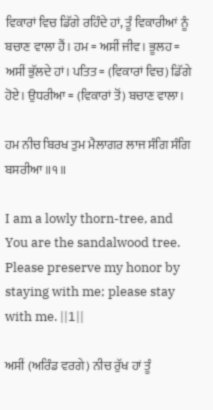ਵਿਕਾਰਾਂ ਵਿਚ ਡਿੱਗੇ ਰਹਿੰਦੇ ਹਾਂ, ਤੂੰ ਵਿਕਾਰੀਆਂ ਨੂੰ ਬਚਾਣ ਵਾਲਾ ਹੈਂ। ਹਮ = ਅਸੀਂ ਜੀਵ। ਭੂਲਹ = ਅਸੀਂ ਭੁੱਲਦੇ ਹਾਂ। ਪਤਿਤ = (ਵਿਕਾਰਾਂ ਵਿਚ) ਡਿੱਗੇ ਹੋਏ। ਉਧਰੀਆ = (ਵਿਕਾਰਾਂ ਤੋਂ) ਬਚਾਣ ਵਾਲਾ।

ਹਮ ਨੀਚ ਬਿਰਖ ਤੁਮ ਮੈਲਾਗਰ ਲਾਜ ਸੰਗਿ ਸੰਗਿ ਬਸਰੀਆ ॥੧॥

I am a lowly thorn-tree, and You are the sandalwood tree. Please preserve my honor by staying with me; please stay with me. ||1||

ਅਸੀਂ (ਅਰਿੰਡ ਵਰਗੇ) ਨੀਚ ਰੁੱਖ ਹਾਂ ਤੂੰ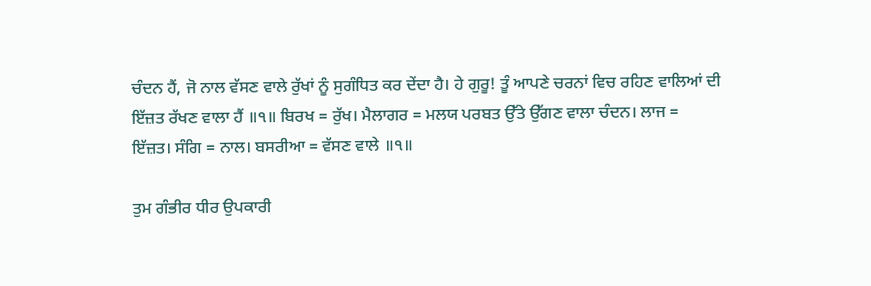ਚੰਦਨ ਹੈਂ, ਜੋ ਨਾਲ ਵੱਸਣ ਵਾਲੇ ਰੁੱਖਾਂ ਨੂੰ ਸੁਗੰਧਿਤ ਕਰ ਦੇਂਦਾ ਹੈ। ਹੇ ਗੁਰੂ! ਤੂੰ ਆਪਣੇ ਚਰਨਾਂ ਵਿਚ ਰਹਿਣ ਵਾਲਿਆਂ ਦੀ ਇੱਜ਼ਤ ਰੱਖਣ ਵਾਲਾ ਹੈਂ ॥੧॥ ਬਿਰਖ = ਰੁੱਖ। ਮੈਲਾਗਰ = ਮਲਯ ਪਰਬਤ ਉੱਤੇ ਉੱਗਣ ਵਾਲਾ ਚੰਦਨ। ਲਾਜ = ਇੱਜ਼ਤ। ਸੰਗਿ = ਨਾਲ। ਬਸਰੀਆ = ਵੱਸਣ ਵਾਲੇ ॥੧॥

ਤੁਮ ਗੰਭੀਰ ਧੀਰ ਉਪਕਾਰੀ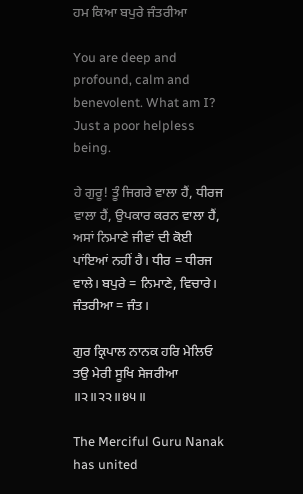ਹਮ ਕਿਆ ਬਪੁਰੇ ਜੰਤਰੀਆ

You are deep and profound, calm and benevolent. What am I? Just a poor helpless being.

ਹੇ ਗੁਰੂ! ਤੂੰ ਜਿਗਰੇ ਵਾਲਾ ਹੈਂ, ਧੀਰਜ ਵਾਲਾ ਹੈਂ, ਉਪਕਾਰ ਕਰਨ ਵਾਲਾ ਹੈਂ, ਅਸਾਂ ਨਿਮਾਣੇ ਜੀਵਾਂ ਦੀ ਕੋਈ ਪਾਂਇਆਂ ਨਹੀਂ ਹੈ। ਧੀਰ = ਧੀਰਜ ਵਾਲੇ। ਬਪੁਰੇ = ਨਿਮਾਣੇ, ਵਿਚਾਰੇ। ਜੰਤਰੀਆ = ਜੰਤ।

ਗੁਰ ਕ੍ਰਿਪਾਲ ਨਾਨਕ ਹਰਿ ਮੇਲਿਓ ਤਉ ਮੇਰੀ ਸੂਖਿ ਸੇਜਰੀਆ ॥੨॥੨੨॥੪੫॥

The Merciful Guru Nanak has united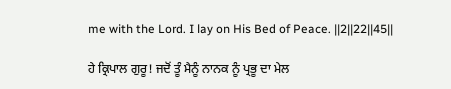me with the Lord. I lay on His Bed of Peace. ||2||22||45||

ਹੇ ਕ੍ਰਿਪਾਲ ਗੁਰੂ! ਜਦੋਂ ਤੂੰ ਮੈਨੂੰ ਨਾਨਕ ਨੂੰ ਪ੍ਰਭੂ ਦਾ ਮੇਲ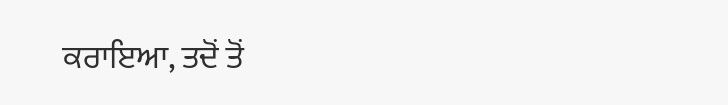ਕਰਾਇਆ, ਤਦੋਂ ਤੋਂ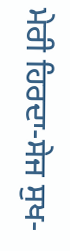ਮੇਰੀ ਹਿਰਦਾ-ਸੇਜ ਸੁਖ-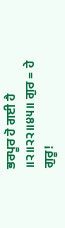ਭਰਪੂਰ ਹੋ ਗਈ ਹੈ ॥੨॥੨੨॥੪੫॥ ਗੁਰ = ਹੇ ਗੁਰੂ!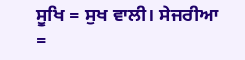ਸੂਖਿ = ਸੁਖ ਵਾਲੀ। ਸੇਜਰੀਆ =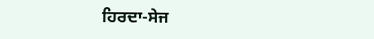ਹਿਰਦਾ-ਸੇਜ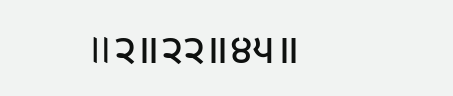॥੨॥੨੨॥੪੫॥